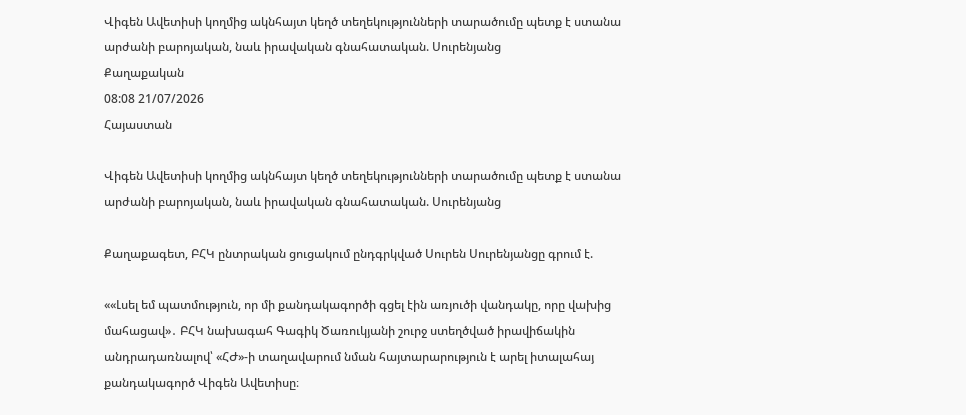Վիգեն Ավետիսի կողմից ակնհայտ կեղծ տեղեկությունների տարածումը պետք է ստանա արժանի բարոյական, նաև իրավական գնահատական. Սուրենյանց
Քաղաքական
08:08 21/07/2026
Հայաստան

Վիգեն Ավետիսի կողմից ակնհայտ կեղծ տեղեկությունների տարածումը պետք է ստանա արժանի բարոյական, նաև իրավական գնահատական. Սուրենյանց

Քաղաքագետ, ԲՀԿ ընտրական ցուցակում ընդգրկված Սուրեն Սուրենյանցը գրում է.

««Լսել եմ պատմություն, որ մի քանդակագործի գցել էին առյուծի վանդակը, որը վախից մահացավ»․ ԲՀԿ նախագահ Գագիկ Ծառուկյանի շուրջ ստեղծված իրավիճակին անդրադառնալով՝ «ՀԺ»-ի տաղավարում նման հայտարարություն է արել իտալահայ քանդակագործ Վիգեն Ավետիսը։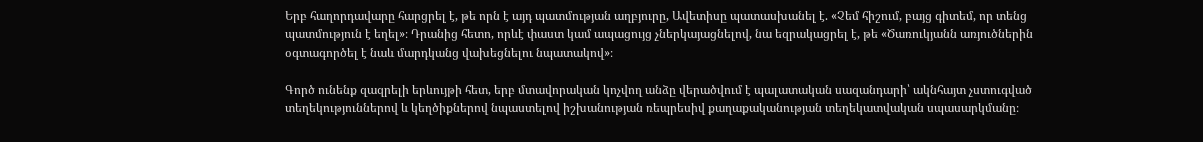Երբ հաղորդավարը հարցրել է, թե որն է այդ պատմության աղբյուրը, Ավետիսը պատասխանել է. «Չեմ հիշում, բայց գիտեմ, որ տենց պատմություն է եղել»։ Դրանից հետո, որևէ փաստ կամ ապացույց չներկայացնելով, նա եզրակացրել է, թե «Ծառուկյանն առյուծներին օգտագործել է նաև մարդկանց վախեցնելու նպատակով»։

Գործ ունենք զազրելի երևույթի հետ, երբ մտավորական կոչվող անձը վերածվում է պալատական սազանդարի՝ ակնհայտ չստուգված տեղեկություններով և կեղծիքներով նպաստելով իշխանության ռեպրեսիվ քաղաքականության տեղեկատվական սպասարկմանը։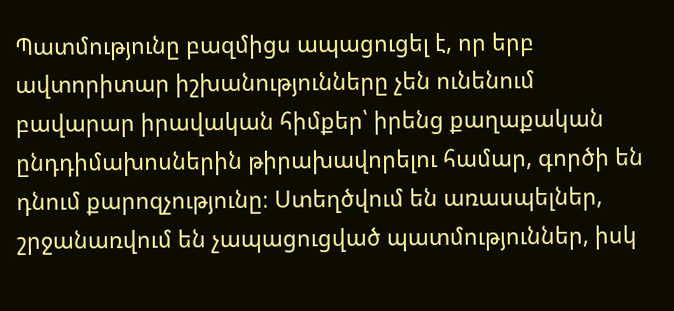Պատմությունը բազմիցս ապացուցել է, որ երբ ավտորիտար իշխանությունները չեն ունենում բավարար իրավական հիմքեր՝ իրենց քաղաքական ընդդիմախոսներին թիրախավորելու համար, գործի են դնում քարոզչությունը։ Ստեղծվում են առասպելներ, շրջանառվում են չապացուցված պատմություններ, իսկ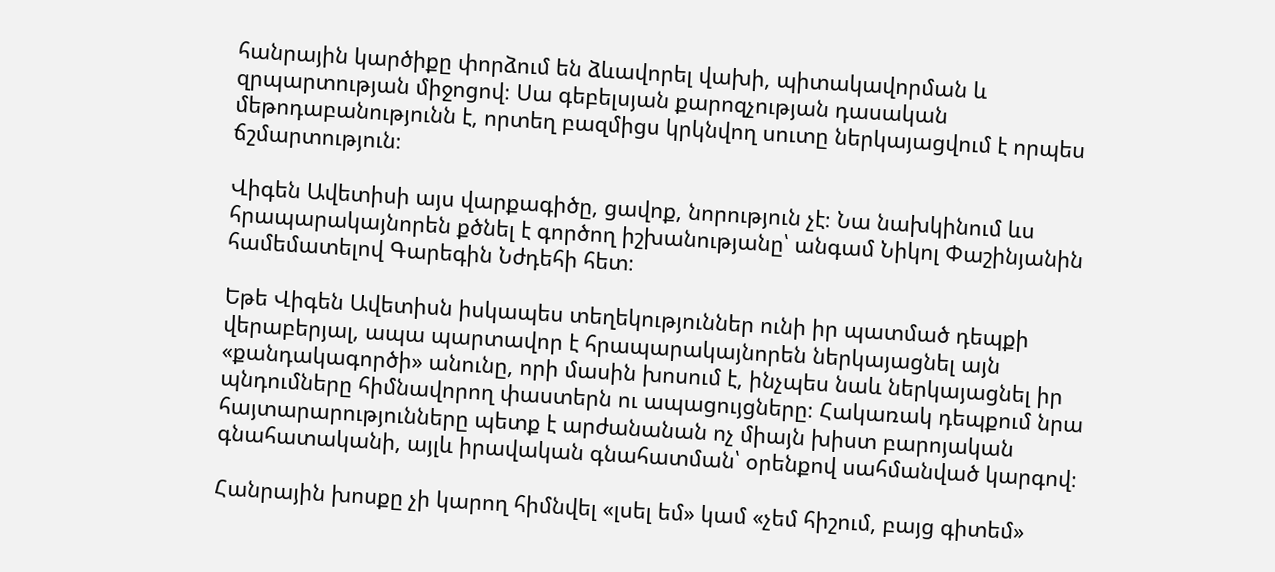հանրային կարծիքը փորձում են ձևավորել վախի, պիտակավորման և զրպարտության միջոցով։ Սա գեբելսյան քարոզչության դասական մեթոդաբանությունն է, որտեղ բազմիցս կրկնվող սուտը ներկայացվում է որպես ճշմարտություն։

Վիգեն Ավետիսի այս վարքագիծը, ցավոք, նորություն չէ։ Նա նախկինում ևս հրապարակայնորեն քծնել է գործող իշխանությանը՝ անգամ Նիկոլ Փաշինյանին համեմատելով Գարեգին Նժդեհի հետ։

Եթե Վիգեն Ավետիսն իսկապես տեղեկություններ ունի իր պատմած դեպքի վերաբերյալ, ապա պարտավոր է հրապարակայնորեն ներկայացնել այն «քանդակագործի» անունը, որի մասին խոսում է, ինչպես նաև ներկայացնել իր պնդումները հիմնավորող փաստերն ու ապացույցները։ Հակառակ դեպքում նրա հայտարարությունները պետք է արժանանան ոչ միայն խիստ բարոյական գնահատականի, այլև իրավական գնահատման՝ օրենքով սահմանված կարգով։

Հանրային խոսքը չի կարող հիմնվել «լսել եմ» կամ «չեմ հիշում, բայց գիտեմ»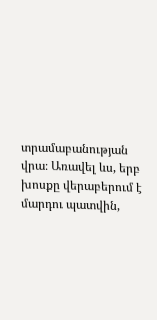տրամաբանության վրա։ Առավել ևս, երբ խոսքը վերաբերում է մարդու պատվին,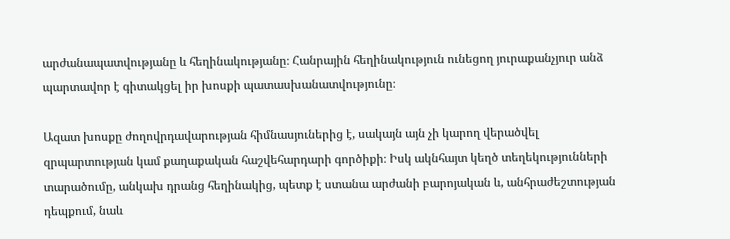արժանապատվությանը և հեղինակությանը։ Հանրային հեղինակություն ունեցող յուրաքանչյուր անձ պարտավոր է գիտակցել իր խոսքի պատասխանատվությունը։

Ազատ խոսքը ժողովրդավարության հիմնասյուներից է, սակայն այն չի կարող վերածվել զրպարտության կամ քաղաքական հաշվեհարդարի գործիքի։ Իսկ ակնհայտ կեղծ տեղեկությունների տարածումը, անկախ դրանց հեղինակից, պետք է ստանա արժանի բարոյական և, անհրաժեշտության դեպքում, նաև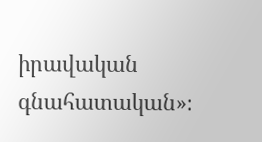իրավական գնահատական»։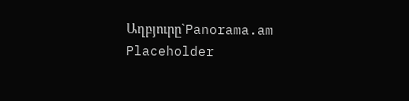Աղբյուրը`Panorama.am
Placeholder